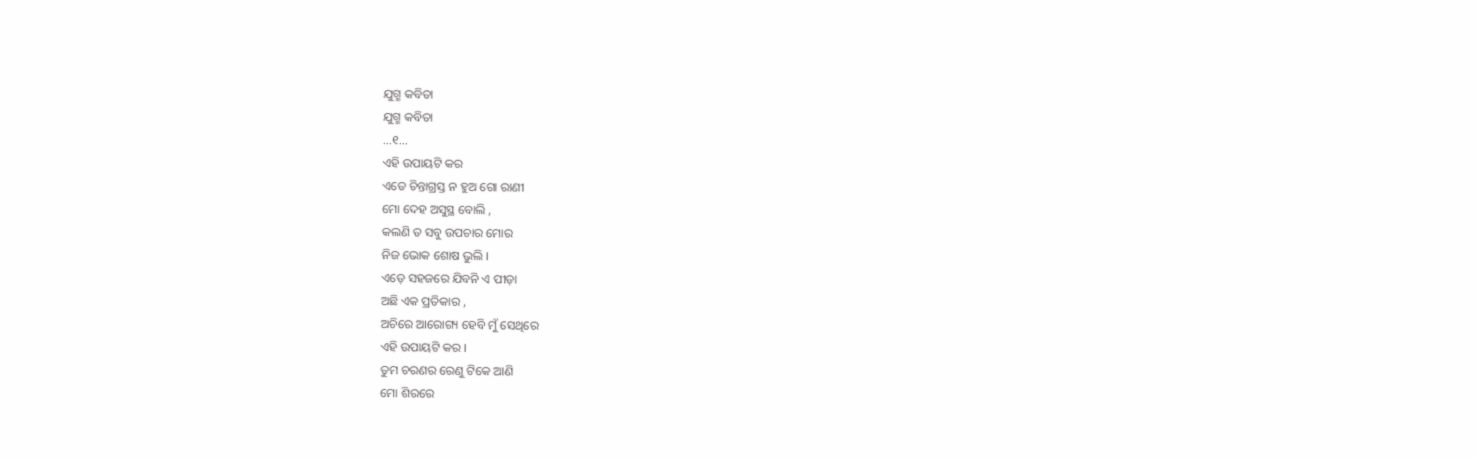ଯୁଗ୍ମ କବିତା
ଯୁଗ୍ମ କବିତା
...୧...
ଏହି ଉପାୟଟି କର
ଏତେ ଚିନ୍ତାଗ୍ରସ୍ତ ନ ହୁଅ ଗୋ ରାଣୀ
ମୋ ଦେହ ଅସୁସ୍ଥ ବୋଲି ,
କଲଣି ତ ସବୁ ଉପଚାର ମୋର
ନିଜ ଭୋକ ଶୋଷ ଭୁଲି ।
ଏଡ଼େ ସହଜରେ ଯିବନି ଏ ପୀଡ଼ା
ଅଛି ଏକ ପ୍ରତିକାର ,
ଅଚିରେ ଆରୋଗ୍ୟ ହେବି ମୁଁ ସେଥିରେ
ଏହି ଉପାୟଟି କର ।
ତୁମ ଚରଣର ରେଣୁ ଟିକେ ଆଣି
ମୋ ଶିରରେ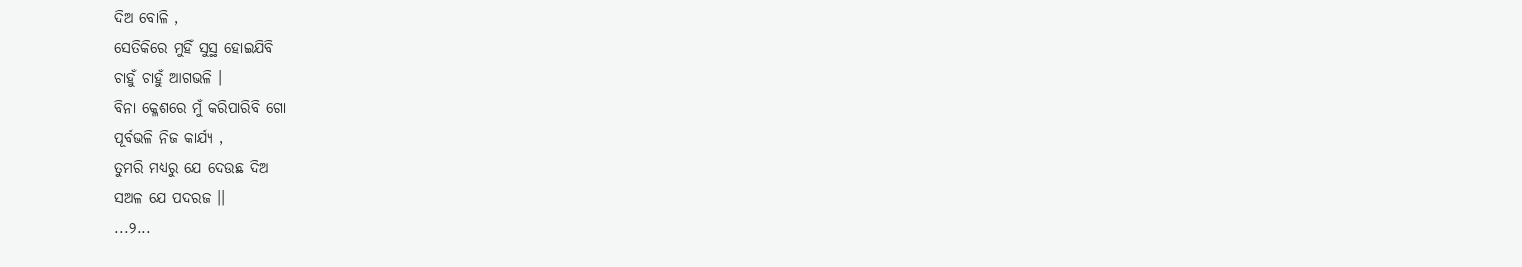ଦିଅ ବୋଳି ,
ସେତିକିରେ ମୁହିଁ ସୁସ୍ଥ ହୋଇଯିବି
ଚାହୁଁ ଚାହୁଁ ଆଗଭଳି ।
ବିନା କ୍ଳେଶରେ ମୁଁ କରିପାରିବି ଗୋ
ପୂର୍ବଭଳି ନିଜ କାର୍ଯ୍ୟ ,
ତୁମରି ମଧ୍ୟରୁ ଯେ ଦେଉଛ ଦିଅ
ସଅଳ ଯେ ପଦରଜ ।।
...୨...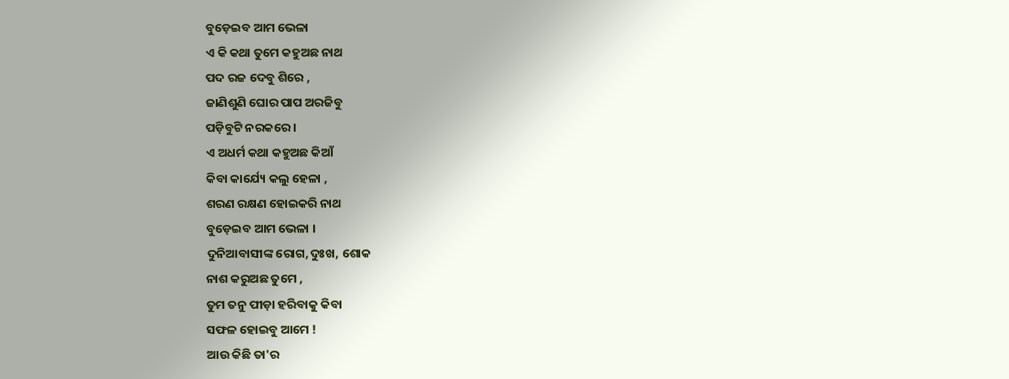ବୁଡ଼େଇବ ଆମ ଭେଳା
ଏ କି କଥା ତୁମେ କହୁଅଛ ନାଥ
ପଦ ରଜ ଦେବୁ ଶିରେ ,
ଜାଣିଶୁଣି ଘୋର ପାପ ଅରଜିବୁ
ପଡ଼ିବୁଟି ନରକରେ ।
ଏ ଅଧର୍ମ କଥା କହୁଅଛ କିଆଁ
କିବା କାର୍ଯ୍ୟେ କଲୁ ହେଳା ,
ଶରଣ ରକ୍ଷଣ ହୋଇକରି ନାଥ
ବୁଡ଼େଇବ ଆମ ଭେଳା ।
ଦୁନିଆବାସୀଙ୍କ ରୋଗ,ଦୁଃଖ, ଶୋକ
ନାଶ କରୁଅଛ ତୁମେ ,
ତୁମ ତନୁ ପୀଡ଼ା ହରିବାକୁ କିବା
ସଫଳ ହୋଇବୁ ଆମେ !
ଆଉ କିଛି ତା'ର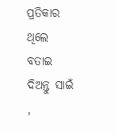ପ୍ରତିକାର ଥିଲେ
ବତାଇ ଦିଅନ୍ତୁ ସାଇଁ ,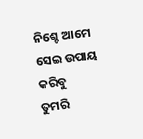ନିଶ୍ଚେ ଆମେ ସେଇ ଉପାୟ କରିବୁ
ତୁମରି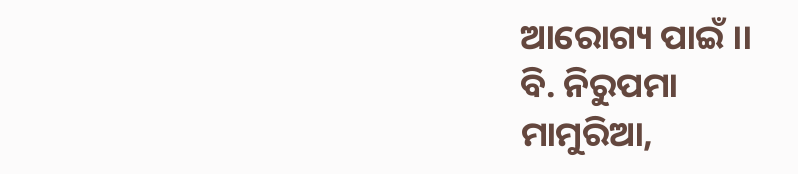ଆରୋଗ୍ୟ ପାଇଁ ।।
ବି. ନିରୁପମା
ମାମୁରିଆ,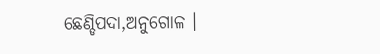ଛେଣ୍ଡିପଦା,ଅନୁଗୋଳ ।